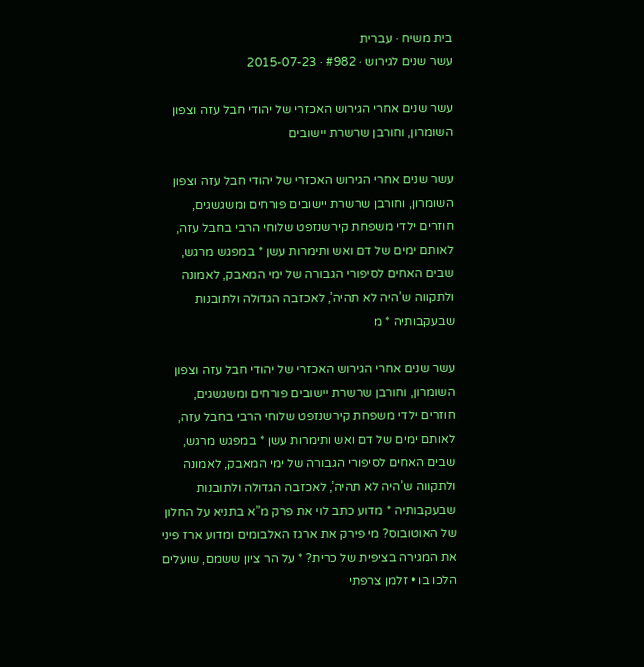בית משיח · עברית
עשר שנים לגירוש · #982 · 2015-07-23

עשר שנים אחרי הגירוש האכזרי של יהודי חבל עזה וצפון השומרון, וחורבן שרשרת יישובים

עשר שנים אחרי הגירוש האכזרי של יהודי חבל עזה וצפון השומרון, וחורבן שרשרת יישובים פורחים ומשגשגים, חוזרים ילדי משפחת קירשנזפט שלוחי הרבי בחבל עזה, לאותם ימים של דם ואש ותימרות עשן * במפגש מרגש, שבים האחים לסיפורי הגבורה של ימי המאבק, לאמונה ולתקווה ש’היה לא תהיה’, לאכזבה הגדולה ולתובנות שבעקבותיה * מ

עשר שנים אחרי הגירוש האכזרי של יהודי חבל עזה וצפון השומרון, וחורבן שרשרת יישובים פורחים ומשגשגים, חוזרים ילדי משפחת קירשנזפט שלוחי הרבי בחבל עזה, לאותם ימים של דם ואש ותימרות עשן * במפגש מרגש, שבים האחים לסיפורי הגבורה של ימי המאבק, לאמונה ולתקווה ש’היה לא תהיה’, לאכזבה הגדולה ולתובנות שבעקבותיה * מדוע כתב לוי את פרק מ”א בתניא על החלון של האוטובוס? מי פירק את ארגז האלבומים ומדוע ארז פיני את המגירה בציפית של כרית? * על הר ציון ששמם, שועלים הלכו בו • זלמן צרפתי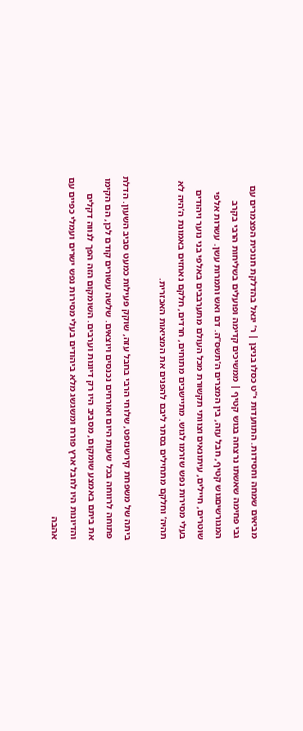מביאים שמחה וחסידות. התוועדות י”ט כסלו בניצן | ר’ יגאל בהדלקת חנוכית הפצמרים עם גבי פחימה שאשתו נרצחה בגוש קטיף | ממשיכים קדימה ופועלים בשליחות הרבי בקרב המגורשיםגוש קטיף, חבל עזה, בין המצרים ה’תשס”ה. דם ואש ותמרות עשן. עשרות אלפי שוטרים, חיילים, עיתונאים וצוותי תקשורת מכל העולם מתערבבים באלפי בני נוער ויהודים בעלי מסירות נפש שזרמו לגוש. מתיישבים מתוחים, חרדים, חלקם נאחזים באמונת ה’היה לא תהיה’ וחלקם מתחילים בסתר ליבם להפנים את המציאות האכזרית.

ביתה של משפחת קירשנזפט, שלוחי הרבי בחבל עזה, שוקק פעילות כמעט סביב השעון. הדלת פתוחה לרווחה בכל שעות היום ואורחים נכנסים ויוצאים. שלשה עשורים קודם לכן, הם הקימו את ביתם באמצע שומקום, מסביב היו רק דיונות וערבים. השומקום הזה הפך לנווה דקלים והדיונות היו לחבל ארץ פורח ומשגשג מלא ביהודים בעלי מסירות נפש ישרים ועמלי כפיים עם אהבה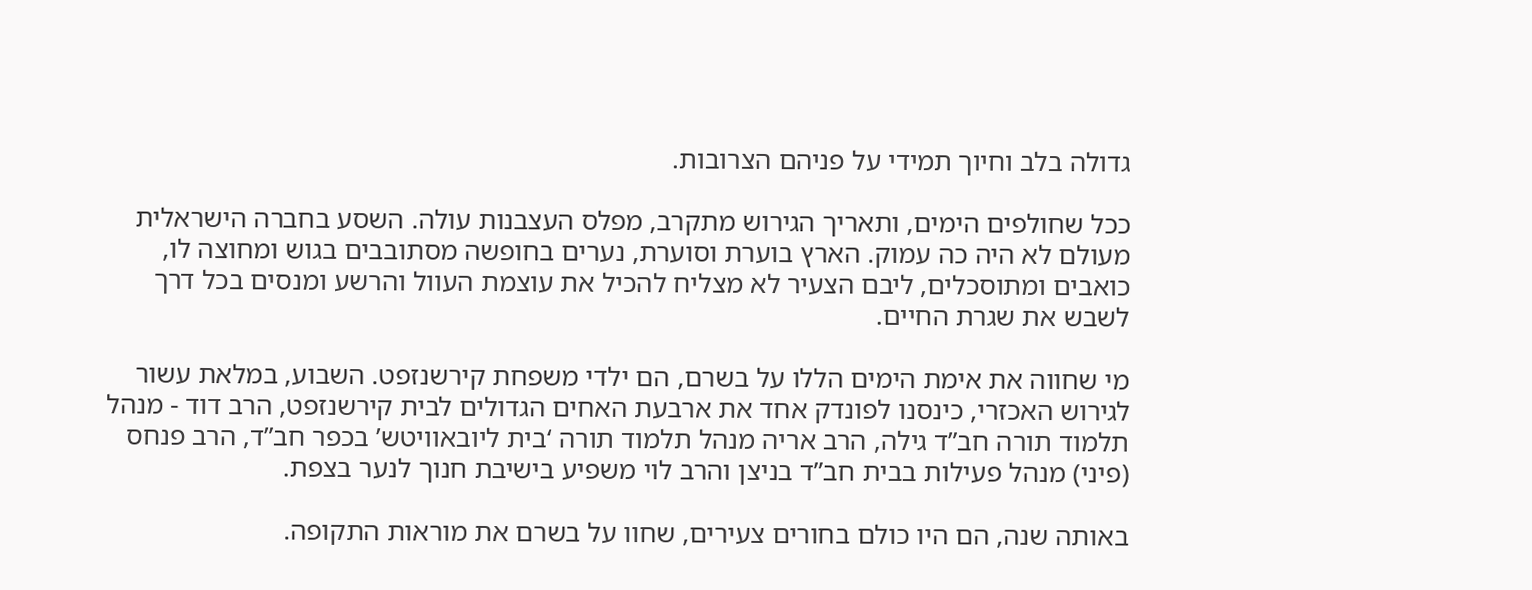גדולה בלב וחיוך תמידי על פניהם הצרובות.

ככל שחולפים הימים, ותאריך הגירוש מתקרב, מפלס העצבנות עולה. השסע בחברה הישראלית מעולם לא היה כה עמוק. הארץ בוערת וסוערת, נערים בחופשה מסתובבים בגוש ומחוצה לו, כואבים ומתוסכלים, ליבם הצעיר לא מצליח להכיל את עוצמת העוול והרשע ומנסים בכל דרך לשבש את שגרת החיים.

מי שחווה את אימת הימים הללו על בשרם, הם ילדי משפחת קירשנזפט. השבוע, במלאת עשור לגירוש האכזרי, כינסנו לפונדק אחד את ארבעת האחים הגדולים לבית קירשנזפט, הרב דוד - מנהל תלמוד תורה חב”ד גילה, הרב אריה מנהל תלמוד תורה ‘בית ליובאוויטש’ בכפר חב”ד, הרב פנחס (פיני) מנהל פעילות בבית חב”ד בניצן והרב לוי משפיע בישיבת חנוך לנער בצפת.

באותה שנה, הם היו כולם בחורים צעירים, שחוו על בשרם את מוראות התקופה.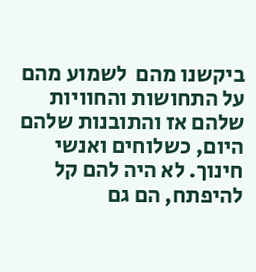ביקשנו מהם  לשמוע מהם על התחושות והחוויות שלהם אז והתובנות שלהם היום, כשלוחים ואנשי חינוך. לא היה להם קל להיפתח, הם גם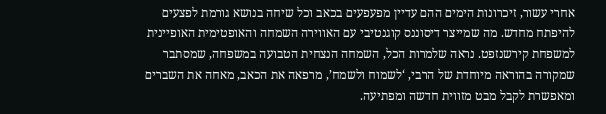אחרי עשור, זיכרונות הימים ההם עדיין מפעפעים בכאב וכל שיחה בנושא גורמת לפצעים להיפתח מחדש. מה שמייצר דיסוננס קוגנטיבי עם האווירה השמחה והאופטימית האופיינית למשפחת קירשנזפט. נראה שלמרות הכל, השמחה הנצחית הטבועה במשפחה, שמסתבר שמקורה בהוראה מיוחדת של הרבי, ‘לשמוח ולשמח’, מרפאה את הכאב, מאחה את השברים ומאפשרת לקבל מבט מזווית חדשה ומפתיעה.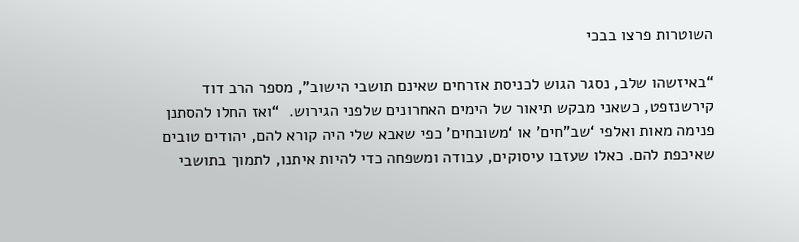השוטרות פרצו בבכי

“באיזשהו שלב, נסגר הגוש לכניסת אזרחים שאינם תושבי הישוב”, מספר הרב דוד קירשנזפט, כשאני מבקש תיאור של הימים האחרונים שלפני הגירוש.  “ואז החלו להסתנן פנימה מאות ואלפי ‘שב”חים’ או ‘משובחים’ כפי שאבא שלי היה קורא להם, יהודים טובים שאיכפת להם. כאלו שעזבו עיסוקים, עבודה ומשפחה כדי להיות איתנו, לתמוך בתושבי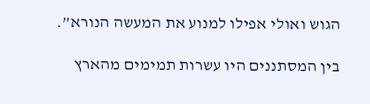הגוש ואולי אפילו למנוע את המעשה הנורא”.

בין המסתננים היו עשרות תמימים מהארץ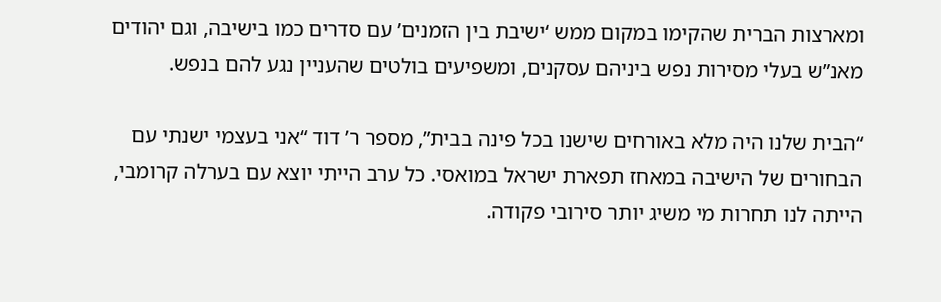ומארצות הברית שהקימו במקום ממש ‘ישיבת בין הזמנים’ עם סדרים כמו בישיבה, וגם יהודים מאנ”ש בעלי מסירות נפש ביניהם עסקנים, ומשפיעים בולטים שהעניין נגע להם בנפש.

“הבית שלנו היה מלא באורחים שישנו בכל פינה בבית”, מספר ר’ דוד “אני בעצמי ישנתי עם הבחורים של הישיבה במאחז תפארת ישראל במואסי. כל ערב הייתי יוצא עם בערלה קרומבי, הייתה לנו תחרות מי משיג יותר סירובי פקודה.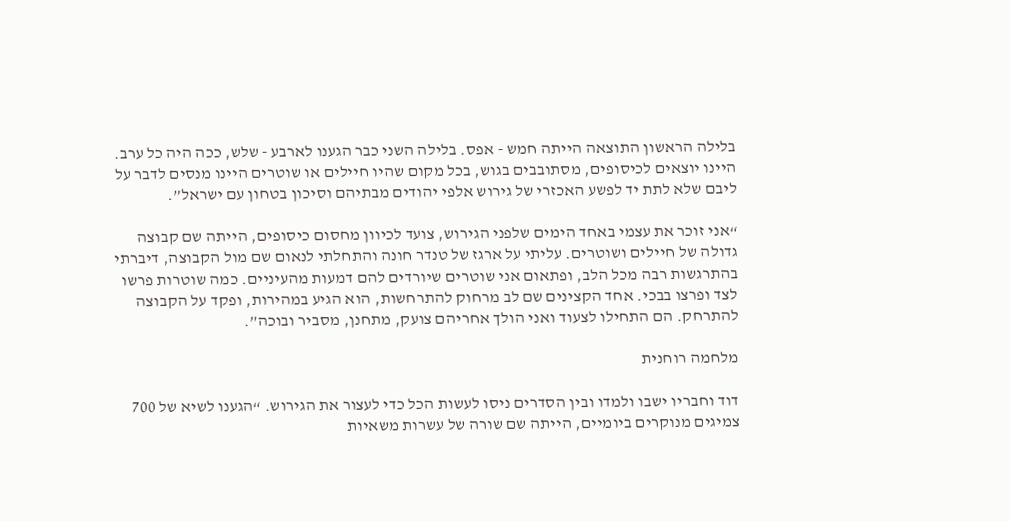בלילה הראשון התוצאה הייתה חמש - אפס. בלילה השני כבר הגענו לארבע - שלש, ככה היה כל ערב. היינו יוצאים לכיסופים, מסתובבים בגוש, בכל מקום שהיו חיילים או שוטרים היינו מנסים לדבר על ליבם שלא לתת יד לפשע האכזרי של גירוש אלפי יהודים מבתיהם וסיכון בטחון עם ישראל”.

“אני זוכר את עצמי באחד הימים שלפני הגירוש, צועד לכיוון מחסום כיסופים, הייתה שם קבוצה גדולה של חיילים ושוטרים. עליתי על ארגז של טנדר חונה והתחלתי לנאום שם מול הקבוצה, דיברתי בהתרגשות רבה מכל הלב, ופתאום אני שוטרים שיורדים להם דמעות מהעיניים. כמה שוטרות פרשו לצד ופרצו בבכי. אחד הקצינים שם לב מרחוק להתרחשות, הוא הגיע במהירות, ופקד על הקבוצה להתרחק. הם התחילו לצעוד ואני הולך אחריהם צועק, מתחנן, מסביר ובוכה”.

מלחמה רוחנית

דוד וחבריו ישבו ולמדו ובין הסדרים ניסו לעשות הכל כדי לעצור את הגירוש. “הגענו לשיא של 700  צמיגים מנוקרים ביומיים, הייתה שם שורה של עשרות משאיות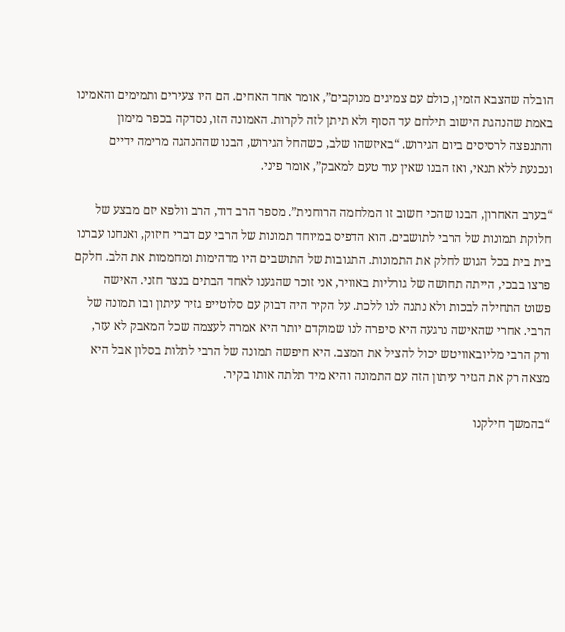הובלה שהצבא הזמין, כולם עם צמיגים מנוקבים”, אומר אחד האחים. הם היו צעירים ותמימים והאמינו באמת שהנהגת הישוב תילחם עד הסוף ולא תיתן לזה לקרות. האמונה הזו, נסדקה בכפר מימון והתנפצה לרסיסים ביום הגירוש. “באיזשהו שלב, כשהחל הגירוש, הבנו שההנהגה מרימה ידיים ונכנעת ללא תנאי, ואז הבנו שאין עוד טעם למאבק”, אומר פיני.

“בערב האחרון, הבנו שהכי חשוב זו המלחמה הרוחנית”. מספר הרב דוד, הרב וולפא יזם מבצע של חלוקת תמונות של הרבי לתושבים. הוא הדפיס במיוחד תמונות של הרבי עם דברי חיזוק, ואנחנו עברנו בית בית בכל הגוש לחלק את התמונות. התגובות של התושבים היו מדהימות ומחממות את הלב. חלקם פרצו בבכי, הייתה תחושה של גורליות באוויר, אני זוכר שהגענו לאחד הבתים בנצר חזני. האישה פשוט התחילה לבכות ולא נתנה לנו ללכת. על הקיר היה דבוק עם סלוטייפ גזיר עיתון ובו תמונה של הרבי. אחרי שהאישה נרגעה היא סיפרה לנו שמוקדם יותר היא אמרה לעצמה שכל המאבק לא עזר, ורק הרבי מליובאוויטש יכול להציל את המצב. היא חיפשה תמונה של הרבי לתלות בסלון אבל היא מצאה רק את הגזיר עיתון הזה עם התמונה והיא מיד תלתה אותו בקיר.

“בהמשך חילקנו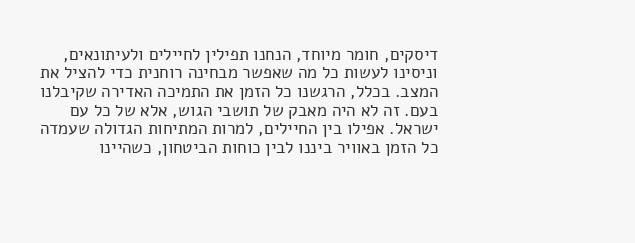דיסקים, חומר מיוחד, הנחנו תפילין לחיילים ולעיתונאים, וניסינו לעשות כל מה שאפשר מבחינה רוחנית כדי להציל את המצב. בכלל, הרגשנו כל הזמן את התמיכה האדירה שקיבלנו בעם. זה לא היה מאבק של תושבי הגוש, אלא של כל עם ישראל. אפילו בין החיילים, למרות המתיחות הגדולה שעמדה כל הזמן באוויר ביננו לבין כוחות הביטחון, כשהיינו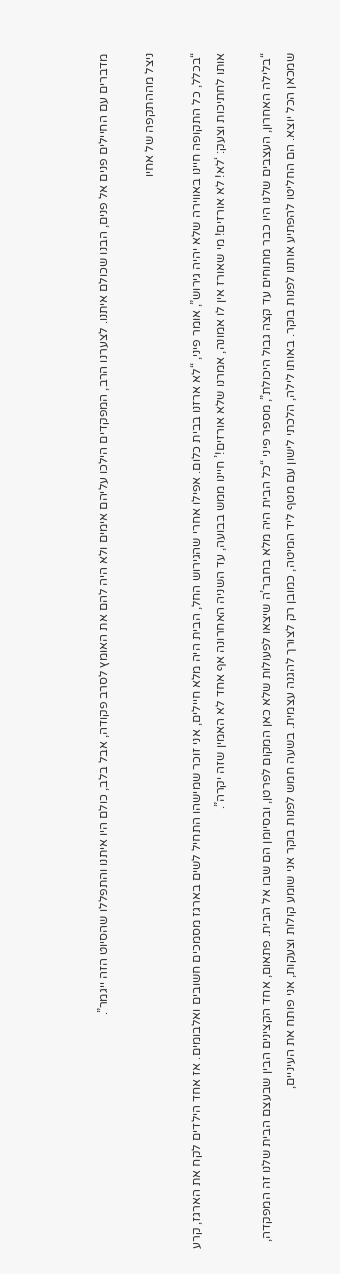מדברים עם החיילים פנים אל פנים, הבנו שכולם איתנו. לצערנו הרב, המפקדים הילכו עליהם אימים ולא היה להם את האומץ לסרב פקודה, אבל בלב, כולם היו איתנו והתפללו שהסיוט הזה ייגמר”.

ניצל מההתקפה של אחיו

“בכלל, כל התקופה חיינו באווירה שלא יהיה גירוש”, אומר פיני, “לא ארזנו בבית כלום. אפילו אחרי שהגירוש החל, הבית היה מלא חיילים, אני זוכר שמישהו התחיל לשים בארגז מסמכים חשובים ואלבומים. אז אחד הילדים לקח את הארגז, קרע אותו לחתיכות וצעק: ‘לא! לא אורזים! מי שאורז אין לו אמונה, אמרנו שלא אורזים!’ חיינו ממש בבועה, עד השניה האחרונה אף אחד לא האמין שזה יקרה”.

“בלילה האחרון, העצבים שלנו היו כבר מתוחים עד קצה גבול היכולת”, מספר פיני “כל הבית היה מלא בחבר’ה שיצאו לפעולות שלא כאן המקום לפרטן, ובסיומן הם שבו אל הבית. פתאום, אחד הקצינים הבין שבעצם הבית שלנו זה המפקדה, שמכאן הכל יוצא. הם החליטו להפתיע אותנו לפנות בוקר. באותו לילה, הלכתי לישון עם מטף ליד המיטה, כמובן רק לצורך להגנה עצמית. בשעה חמש לפנות בוקר אני שומע קולות וצעקות, אני פותח את העיניים,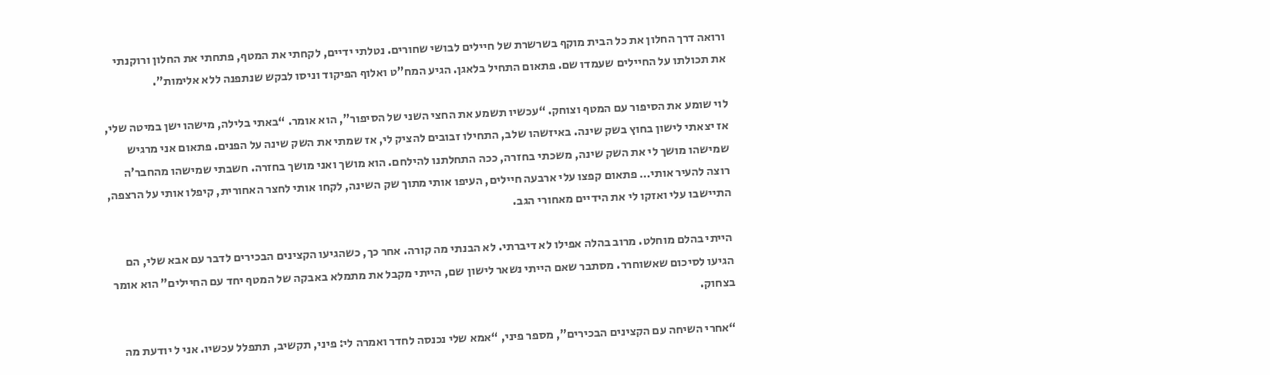ורואה דרך החלון את כל הבית מוקף בשרשרת של חיילים לבושי שחורים. נטלתי ידיים, לקחתי את המטף, פתחתי את החלון ורוקנתי את תכולתו על החיילים שעמדו שם. פתאום התחיל בלאגן. הגיע המח”ט ואלוף הפיקוד וניסו לבקש שנתפנה ללא אלימות”.

לוי שומע את הסיפור עם המטף וצוחק. “עכשיו תשמע את החצי השני של הסיפור”, הוא אומר. “באתי בלילה, מישהו ישן במיטה שלי, אז יצאתי לישון בחוץ בשק שינה. באיזשהו שלב, התחילו זבובים להציק לי, אז שמתי את השק שינה על הפנים. פתאום אני מרגיש שמישהו מושך לי את השק שינה, משכתי בחזרה, ככה התחלתנו להילחם. הוא מושך ואני מושך בחזרה. חשבתי שמישהו מהחבר’ה רוצה להעיר אותי… פתאום קפצו עלי ארבעה חיילים, העיפו אותי מתוך שק השינה, לקחו אותי לחצר האחורית, קיפלו אותי על הרצפה, התיישבו עלי ואזקו לי את הידיים מאחורי הגב.

הייתי בהלם מוחלט. מרוב בהלה אפילו לא דיברתי. לא הבנתי מה קורה. אחר כך, כשהגיעו הקצינים הבכירים לדבר עם אבא שלי, הם הגיעו לסיכום שאשוחרר. מסתבר שאם הייתי נשאר לישון שם, הייתי מקבל את מתמלא באבקה של המטף יחד עם החיילים” הוא אומר בצחוק.

“אחרי השיחה עם הקצינים הבכירים”, מספר פיני, “אמא שלי נכנסה לחדר ואמרה לי: פיני, תקשיב, תתפלל עכשיו. אני ל יודעת מה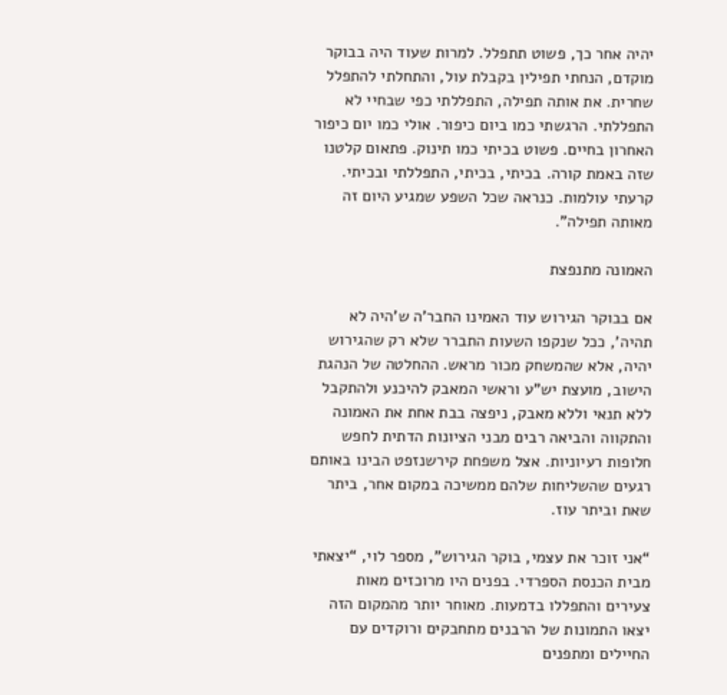יהיה אחר כך, פשוט תתפלל. למרות שעוד היה בבוקר מוקדם, הנחתי תפילין בקבלת עול, והתחלתי להתפלל שחרית. את אותה תפילה, התפללתי כפי שבחיי לא התפללתי. הרגשתי כמו ביום כיפור. אולי כמו יום כיפור האחרון בחיים. פשוט בכיתי כמו תינוק. פתאום קלטנו שזה באמת קורה. בכיתי, בכיתי, התפללתי ובכיתי. קרעתי עולמות. כנראה שכל השפע שמגיע היום זה מאותה תפילה”.

האמונה מתנפצת

אם בבוקר הגירוש עוד האמינו החבר’ה ש’היה לא תהיה’, ככל שנקפו השעות התברר שלא רק שהגירוש יהיה, אלא שהמשחק מכור מראש. ההחלטה של הנהגת הישוב, מועצת יש”ע וראשי המאבק להיכנע ולהתקבל ללא תנאי וללא מאבק, ניפצה בבת אחת את האמונה והתקווה והביאה רבים מבני הציונות הדתית לחפש חלופות רעיוניות. אצל משפחת קירשנזפט הבינו באותם רגעים שהשליחות שלהם ממשיכה במקום אחר, ביתר שאת וביתר עוז.

“אני זוכר את עצמי, בוקר הגירוש”, מספר לוי, “יצאתי מבית הכנסת הספרדי. בפנים היו מרוכזים מאות צעירים והתפללו בדמעות. מאוחר יותר מהמקום הזה יצאו התמונות של הרבנים מתחבקים ורוקדים עם החיילים ומתפנים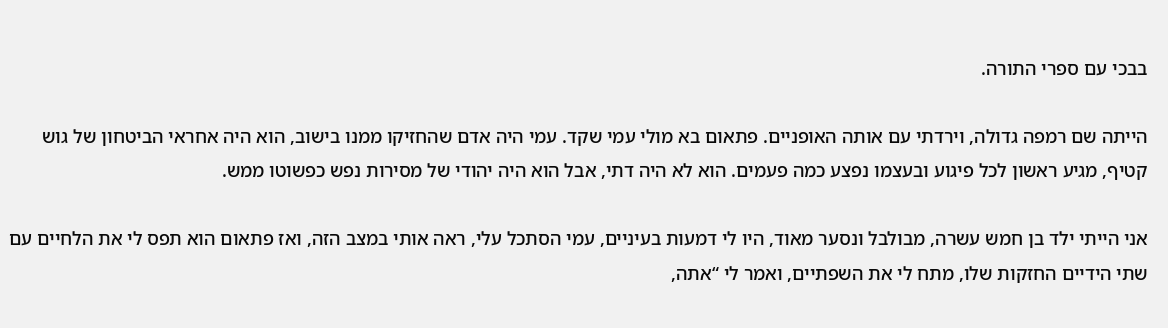בבכי עם ספרי התורה.

הייתה שם רמפה גדולה, וירדתי עם אותה האופניים. פתאום בא מולי עמי שקד. עמי היה אדם שהחזיקו ממנו בישוב, הוא היה אחראי הביטחון של גוש קטיף, מגיע ראשון לכל פיגוע ובעצמו נפצע כמה פעמים. הוא לא היה דתי, אבל הוא היה יהודי של מסירות נפש כפשוטו ממש.

אני הייתי ילד בן חמש עשרה, מבולבל ונסער מאוד, היו לי דמעות בעיניים, עמי הסתכל עלי, ראה אותי במצב הזה, ואז פתאום הוא תפס לי את הלחיים עם שתי הידיים החזקות שלו, מתח לי את השפתיים, ואמר לי “אתה,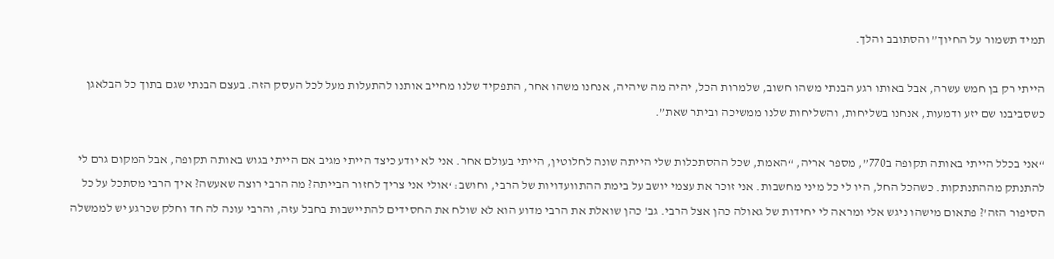תמיד תשמור על החיוך” והסתובב והלך.

הייתי רק בן חמש עשרה, אבל באותו רגע הבנתי משהו חשוב, שלמרות הכל, יהיה מה שיהיה, אנחנו משהו אחר, התפקיד שלנו מחייב אותנו להתעלות מעל לכל העסק הזה. בעצם הבנתי שגם בתוך כל הבלאגן כשסביבנו שם יזע ודמעות, אנחנו בשליחות, והשליחות שלנו ממשיכה וביתר שאת”.

“אני בכלל הייתי באותה תקופה ב770”, מספר אריה, “האמת, שכל ההסתכלות שלי הייתה שונה לחלוטין, הייתי בעולם אחר. אני לא יודע כיצד הייתי מגיב אם הייתי בגוש באותה תקופה, אבל המקום גרם לי להתנתק מההתנתקות. כשהכל החל, היו לי כל מיני מחשבות. אני זוכר את עצמי יושב על בימת ההתוועדויות של הרבי, וחושב: ‘אולי אני צריך לחזור הבייתה? מה הרבי רוצה שאעשה? איך הרבי מסתכל על כל הסיפור הזה’? פתאום מישהו ניגש אלי ומראה לי יחידות של גאולה כהן אצל הרבי. גב’ כהן שואלת את הרבי מדוע הוא לא שולח את החסידים להתיישבות בחבל עזה, והרבי עונה לה חד וחלק שכרגע יש לממשלה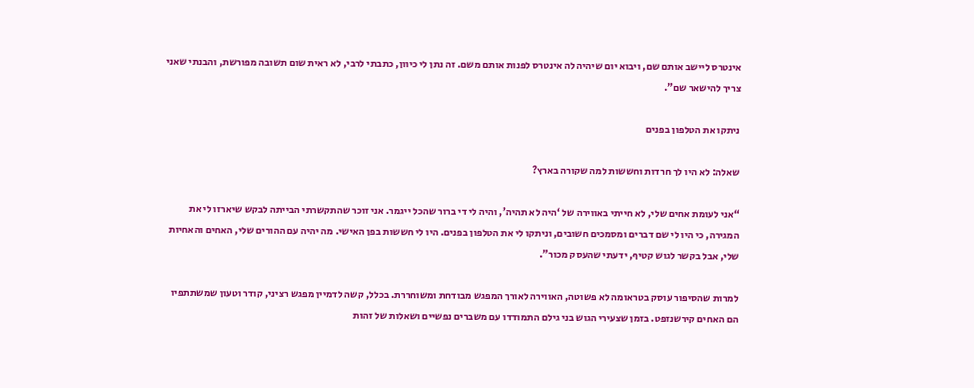אינטרס ליישב אותם שם, ויבוא יום שיהיה לה אינטרס לפנות אותם משם. זה נתן לי כיוון, כתבתי לרבי, לא ראית שום תשובה מפורשת, והבנתי שאני צריך להישאר שם”.

ניתקו את הטלפון בפנים

שאלה: לא היו לך חרדות וחששות למה שקורה בארץ?

“אני לעומת אחים שלי, לא חייתי באווירה של ‘היה לא תהיה’, והיה לי די ברור שהכל ייגמר. אני זוכר שהתקשרתי הבייתה לבקש שיארזו לי את המגירה, כי היו לי שם דברים ומסמכים חשובים, וניתקו לי את הטלפון בפנים. היו לי חששות בפן האישי. מה יהיה עם ההורים שלי, האחים והאחיות שלי, אבל בקשר לגוש קטיף, ידעתי שהעסק מכור”.

למרות שהסיפור עוסק בטראומה לא פשוטה, האווירה לאורך המפגש מבודחת ומשוחררת. בכלל, קשה לדמיין מפגש רציני, קודר וטעון שמשתתפיו הם האחים קירשנזפט. בזמן שצעירי הגוש בני גילם התמודדו עם משברים נפשיים ושאלות של זהות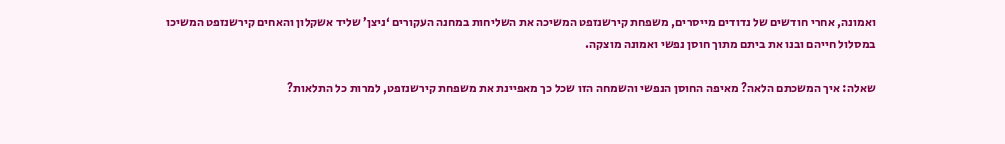ואמונה, אחרי חודשים של נדודים מייסרים, משפחת קירשנזפט המשיכה את השליחות במחנה העקורים ‘ניצן’ שליד אשקלון והאחים קירשנזפט המשיכו במסלול חייהם ובנו את ביתם מתוך חוסן נפשי ואמונה מוצקה.

שאלה: איך המשכתם הלאה? מאיפה החוסן הנפשי והשמחה הזו שכל כך מאפיינת את משפחת קירשנזפט, למרות כל התלאות?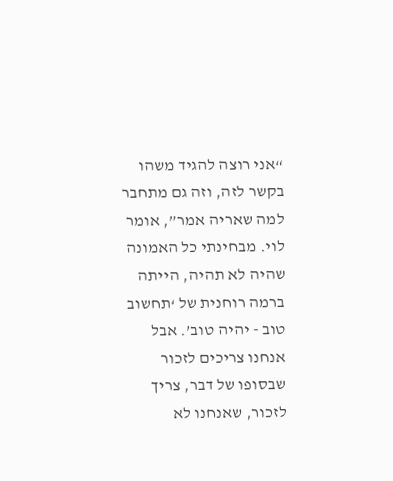“אני רוצה להגיד משהו בקשר לזה, וזה גם מתחבר למה שאריה אמר”, אומר לוי. מבחינתי כל האמונה שהיה לא תהיה, הייתה ברמה רוחנית של ‘תחשוב טוב - יהיה טוב’. אבל אנחנו צריכים לזכור שבסופו של דבר, צריך לזכור, שאנחנו לא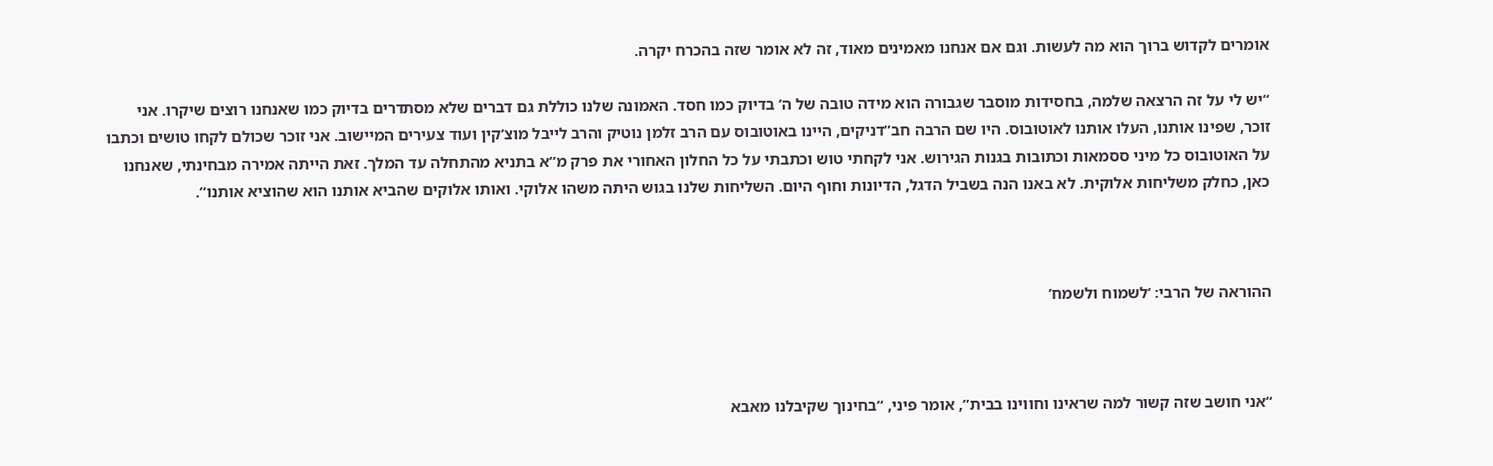אומרים לקדוש ברוך הוא מה לעשות. וגם אם אנחנו מאמינים מאוד, זה לא אומר שזה בהכרח יקרה.

“יש לי על זה הרצאה שלמה, בחסידות מוסבר שגבורה הוא מידה טובה של ה’ בדיוק כמו חסד. האמונה שלנו כוללת גם דברים שלא מסתדרים בדיוק כמו שאנחנו רוצים שיקרו. אני זוכר, שפינו אותנו, העלו אותנו לאוטובוס. היו שם הרבה חב”דניקים, היינו באוטובוס עם הרב זלמן נוטיק והרב לייבל מוצ’קין ועוד צעירים המיישוב. אני זוכר שכולם לקחו טושים וכתבו על האוטובוס כל מיני ססמאות וכתובות בגנות הגירוש. אני לקחתי טוש וכתבתי על כל החלון האחורי את פרק מ”א בתניא מהתחלה עד המלך. זאת הייתה אמירה מבחינתי, שאנחנו כאן, כחלק משליחות אלוקית. לא באנו הנה בשביל הדגל, הדיונות וחוף היום. השליחות שלנו בגוש היתה משהו אלוקי. ואותו אלוקים שהביא אותנו הוא שהוציא אותנו”.



ההוראה של הרבי: ‘לשמוח ולשמח’



“אני חושב שזה קשור למה שראינו וחווינו בבית”, אומר פיני, “בחינוך שקיבלנו מאבא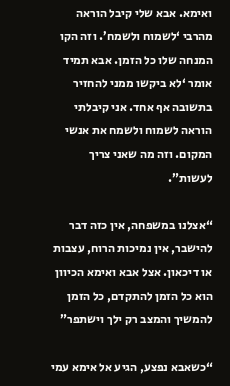ואימא. אבא שלי קיבל הוראה מהרבי ‘לשמוח ולשמח’. וזה הקו המנחה שלו כל הזמן. אבא תמיד אומר ‘לא ביקשו ממני להחזיר בתשובה אף אחד. אני קיבלתי הוראה לשמוח ולשמח את אנשי המקום. וזה מה שאני צריך לעשות”.

“אצלנו במשפחה, אין כזה דבר להישבר, אין נמיכות הרוח, עצבות או דיכאון. אצל אבא ואימא הכיוון הוא כל הזמן להתקדם, כל הזמן להמשיך והמצב רק ילך וישתפר”

“כשאבא נפצע, הגיע אל אימא עמי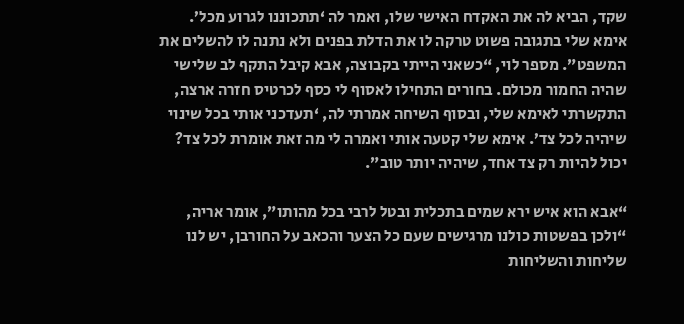שקד, הביא לה את האקדח האישי שלו, ואמר לה ‘תתכוננו לגרוע מכל’. אימא שלי בתגובה פשוט טרקה לו את הדלת בפנים ולא נתנה לו להשלים את המשפט”. מספר לוי, “כשאני הייתי בקבוצה, אבא קיבל התקף לב שלישי שהיה החמור מכולם. בחורים התחילו לאסוף לי כסף לכרטיס חזרה ארצה, התקשרתי לאימא שלי, ובסוף השיחה אמרתי לה, ‘תעדכני אותי בכל שינוי שיהיה לכל צד’. אימא שלי קטעה אותי ואמרה לי מה זאת אומרת לכל צד? יכול להיות רק צד אחד, שיהיה יותר טוב”.

“אבא הוא איש ירא שמים בתכלית ובטל לרבי בכל מהותו”, אומר אריה, “ולכן בפשטות כולנו מרגישים שעם כל הצער והכאב על החורבן, יש לנו שליחות והשליחות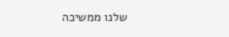שלנו ממשיכה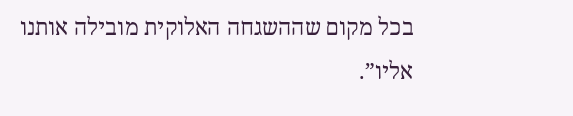בכל מקום שההשגחה האלוקית מובילה אותנו אליו”.